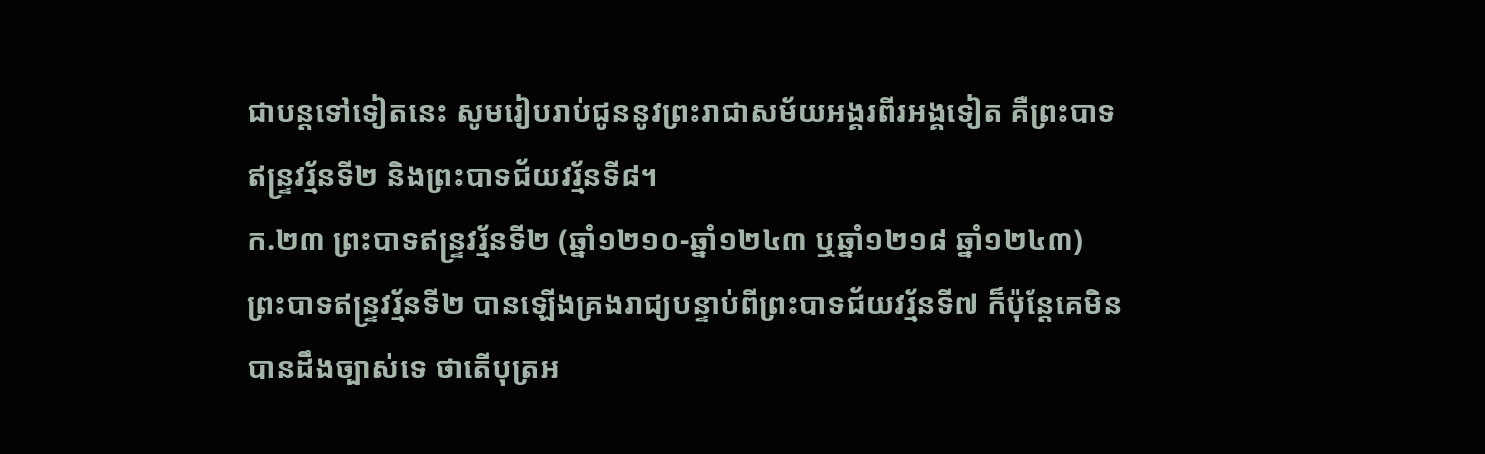ជាបន្តទៅទៀតនេះ សូមរៀបរាប់ជូននូវព្រះរាជាសម័យអង្គរពីរអង្គទៀត គឺព្រះបាទឥន្ទ្រវរ្ម័នទី២ និងព្រះបាទជ័យវរ្ម័នទី៨។
ក.២៣ ព្រះបាទឥន្ទ្រវរ្ម័នទី២ (ឆ្នាំ១២១០-ឆ្នាំ១២៤៣ ឬឆ្នាំ១២១៨ ឆ្នាំ១២៤៣)
ព្រះបាទឥន្ទ្រវរ្ម័នទី២ បានឡើងគ្រងរាជ្យបន្ទាប់ពីព្រះបាទជ័យវរ្ម័នទី៧ ក៏ប៉ុន្តែគេមិនបានដឹងច្បាស់ទេ ថាតើបុត្រអ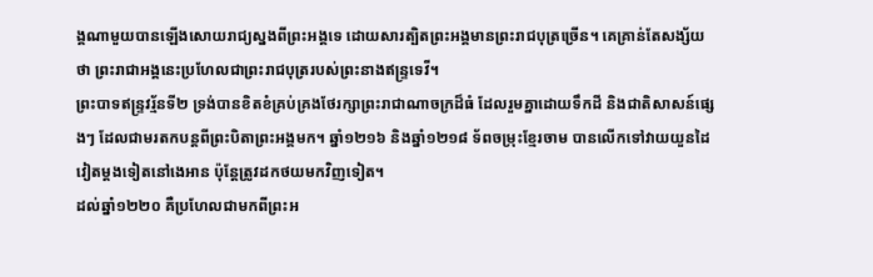ង្គណាមួយបានឡើងសោយរាជ្យស្នងពីព្រះអង្គទេ ដោយសារត្បិតព្រះអង្គមានព្រះរាជបុត្រច្រើន។ គេគ្រាន់តែសង្ស័យថា ព្រះរាជាអង្គនេះប្រហែលជាព្រះរាជបុត្ររបស់ព្រះនាងឥន្ទ្រទេវី។
ព្រះបាទឥន្ទ្រវរ្ម័នទី២ ទ្រង់បានខិតខំគ្រប់គ្រងថែរក្សាព្រះរាជាណាចក្រដ៏ធំ ដែលរួមគ្នាដោយទឹកដី និងជាតិសាសន៍ផ្សេងៗ ដែលជាមរតកបន្តពីព្រះបិតាព្រះអង្គមក។ ឆ្នាំ១២១៦ និងឆ្នាំ១២១៨ ទ័ពចម្រុះខ្មែរចាម បានលើកទៅវាយយួនដៃវៀតម្តងទៀតនៅងេអាន ប៉ុន្តែត្រូវដកថយមកវិញទៀត។
ដល់ឆ្នាំ១២២០ គឺប្រហែលជាមកពីព្រះអ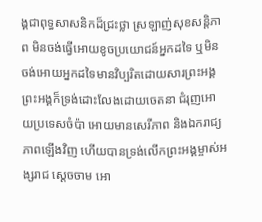ង្គជាពុទ្ធសាសនិកដ៏ជ្រះថ្លា ស្រឡាញ់សុខសន្តិភាព មិនចង់ធ្វើអោយខូចប្រយោជន៍អ្នកដទៃ ឬមិនចង់អោយអ្នកដទៃមានវិប្បរិតដោយសារព្រះអង្គ ព្រះអង្គក៏ទ្រង់ដោះលែងដោយចេតនា ជំរុញអោយប្រទេសចំប៉ា អោយមានសេរីភាព និងឯករាជ្យភាពឡើងវិញ ហើយបានទ្រង់លើកព្រះអង្គម្ចាស់អង្សរាជ ស្ដេចចាម អោ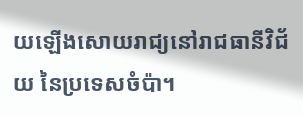យឡើងសោយរាជ្យនៅរាជធានីវិជ័យ នៃប្រទេសចំប៉ា។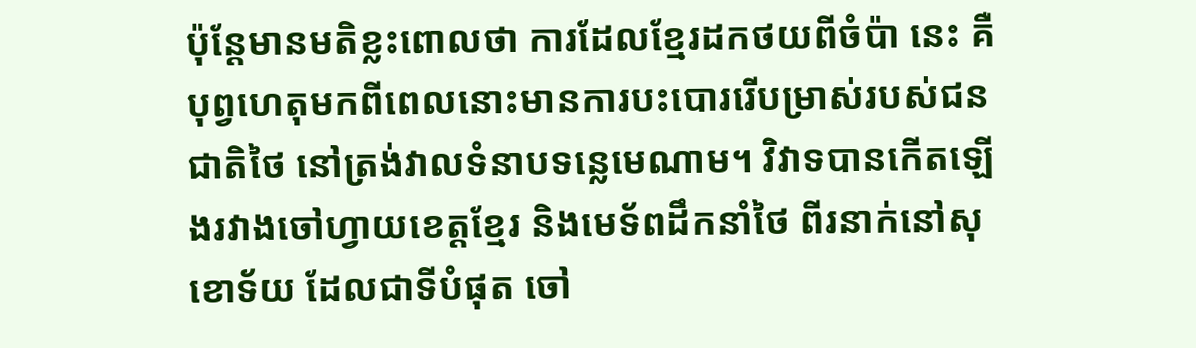ប៉ុន្តែមានមតិខ្លះពោលថា ការដែលខ្មែរដកថយពីចំប៉ា នេះ គឺបុព្វហេតុមកពីពេលនោះមានការបះបោររើបម្រាស់របស់ជនជាតិថៃ នៅត្រង់វាលទំនាបទន្លេមេណាម។ វិវាទបានកើតឡើងរវាងចៅហ្វាយខេត្តខ្មែរ និងមេទ័ពដឹកនាំថៃ ពីរនាក់នៅសុខោទ័យ ដែលជាទីបំផុត ចៅ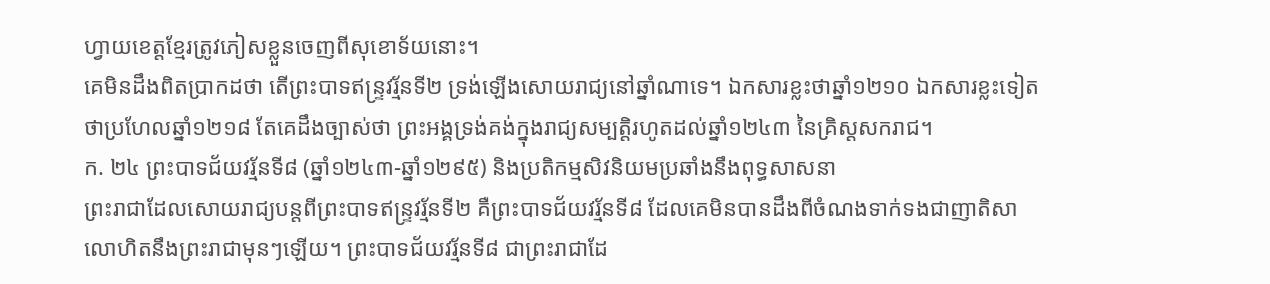ហ្វាយខេត្តខ្មែរត្រូវភៀសខ្លួនចេញពីសុខោទ័យនោះ។
គេមិនដឹងពិតប្រាកដថា តើព្រះបាទឥន្ទ្រវរ្ម័នទី២ ទ្រង់ឡើងសោយរាជ្យនៅឆ្នាំណាទេ។ ឯកសារខ្លះថាឆ្នាំ១២១០ ឯកសារខ្លះទៀតថាប្រហែលឆ្នាំ១២១៨ តែគេដឹងច្បាស់ថា ព្រះអង្គទ្រង់គង់ក្នុងរាជ្យសម្បត្តិរហូតដល់ឆ្នាំ១២៤៣ នៃគ្រិស្ដសករាជ។
ក. ២៤ ព្រះបាទជ័យវរ្ម័នទី៨ (ឆ្នាំ១២៤៣-ឆ្នាំ១២៩៥) និងប្រតិកម្មសិវនិយមប្រឆាំងនឹងពុទ្ធសាសនា
ព្រះរាជាដែលសោយរាជ្យបន្តពីព្រះបាទឥន្ទ្រវរ្ម័នទី២ គឺព្រះបាទជ័យវរ្ម័នទី៨ ដែលគេមិនបានដឹងពីចំណងទាក់ទងជាញាតិសាលោហិតនឹងព្រះរាជាមុនៗឡើយ។ ព្រះបាទជ័យវរ្ម័នទី៨ ជាព្រះរាជាដែ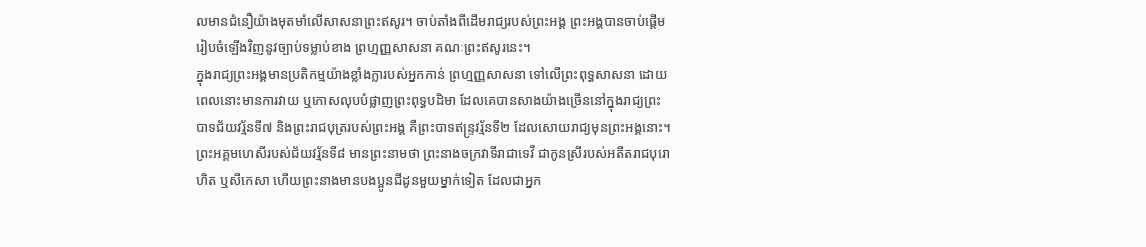លមានជំនឿយ៉ាងមុតមាំលើសាសនាព្រះឥសូរ។ ចាប់តាំងពីដើមរាជ្យរបស់ព្រះអង្គ ព្រះអង្គបានចាប់ផ្តើមរៀបចំឡើងវិញនូវច្បាប់ទម្លាប់ខាង ព្រហ្មញ្ញសាសនា គណៈព្រះឥសូរនេះ។
ក្នុងរាជ្យព្រះអង្គមានប្រតិកម្មយ៉ាងខ្លាំងក្លារបស់អ្នកកាន់ ព្រហ្មញ្ញសាសនា ទៅលើព្រះពុទ្ធសាសនា ដោយពេលនោះមានការវាយ ឬកោសលុបបំផ្លាញព្រះពុទ្ធបដិមា ដែលគេបានសាងយ៉ាងច្រើននៅក្នុងរាជ្យព្រះបាទជ័យវរ្ម័នទី៧ និងព្រះរាជបុត្ររបស់ព្រះអង្គ គឺព្រះបាទឥន្ទ្រវរ្ម័នទី២ ដែលសោយរាជ្យមុនព្រះអង្គនោះ។
ព្រះអគ្គមហេសីរបស់ជ័យវរ្ម័នទី៨ មានព្រះនាមថា ព្រះនាងចក្រវាទីរាជាទេវី ជាកូនស្រីរបស់អតីតរាជបុរោហិត ឬសីកេសា ហើយព្រះនាងមានបងប្អូនជីដូនមួយម្នាក់ទៀត ដែលជាអ្នក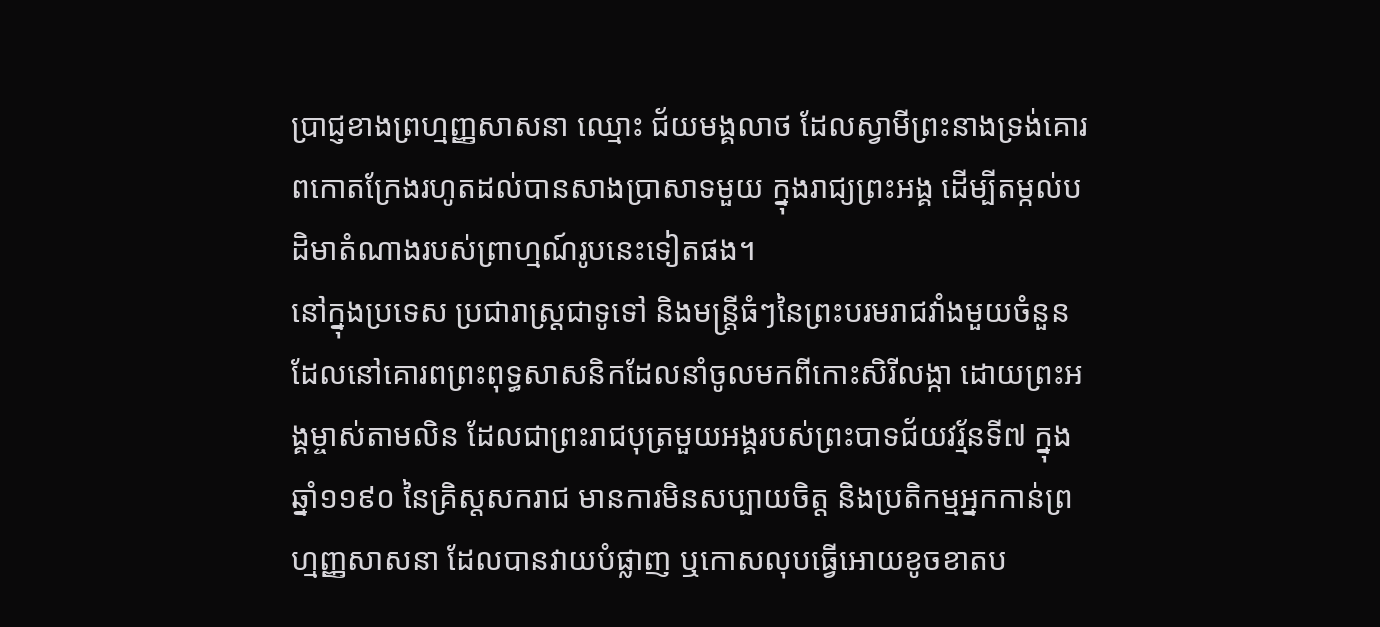ប្រាជ្ញខាងព្រហ្មញ្ញសាសនា ឈ្មោះ ជ័យមង្គលាថ ដែលស្វាមីព្រះនាងទ្រង់គោរពកោតក្រែងរហូតដល់បានសាងប្រាសាទមួយ ក្នុងរាជ្យព្រះអង្គ ដើម្បីតម្កល់បដិមាតំណាងរបស់ព្រាហ្មណ៍រូបនេះទៀតផង។
នៅក្នុងប្រទេស ប្រជារាស្ត្រជាទូទៅ និងមន្ត្រីធំៗនៃព្រះបរមរាជវាំងមួយចំនួន ដែលនៅគោរពព្រះពុទ្ធសាសនិកដែលនាំចូលមកពីកោះសិរីលង្កា ដោយព្រះអង្គម្ចាស់តាមលិន ដែលជាព្រះរាជបុត្រមួយអង្គរបស់ព្រះបាទជ័យវរ្ម័នទី៧ ក្នុងឆ្នាំ១១៩០ នៃគ្រិស្ដសករាជ មានការមិនសប្បាយចិត្ត និងប្រតិកម្មអ្នកកាន់ព្រហ្មញ្ញសាសនា ដែលបានវាយបំផ្លាញ ឬកោសលុបធ្វើអោយខូចខាតប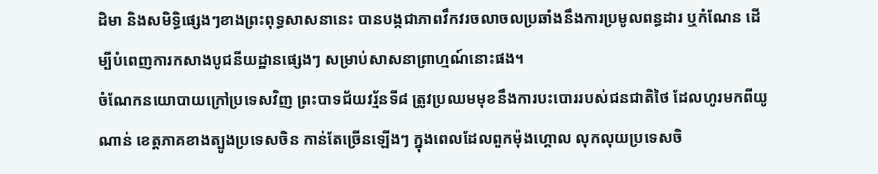ដិមា និងសមិទ្ធិផ្សេងៗខាងព្រះពុទ្ធសាសនានេះ បានបង្កជាភាពវឹកវរចលាចលប្រឆាំងនឹងការប្រមូលពន្ធដារ ឬកំណែន ដើម្បីបំពេញការកសាងបូជនីយដ្ឋានផ្សេងៗ សម្រាប់សាសនាព្រាហ្មណ៍នោះផង។
ចំណែកនយោបាយក្រៅប្រទេសវិញ ព្រះបាទជ័យវរ្ម័នទី៨ ត្រូវប្រឈមមុខនឹងការបះបោររបស់ជនជាតិថៃ ដែលហូរមកពីយូណាន់ ខេត្តភាគខាងត្បូងប្រទេសចិន កាន់តែច្រើនឡើងៗ ក្នុងពេលដែលពួកម៉ុងហ្គោល លុកលុយប្រទេសចិ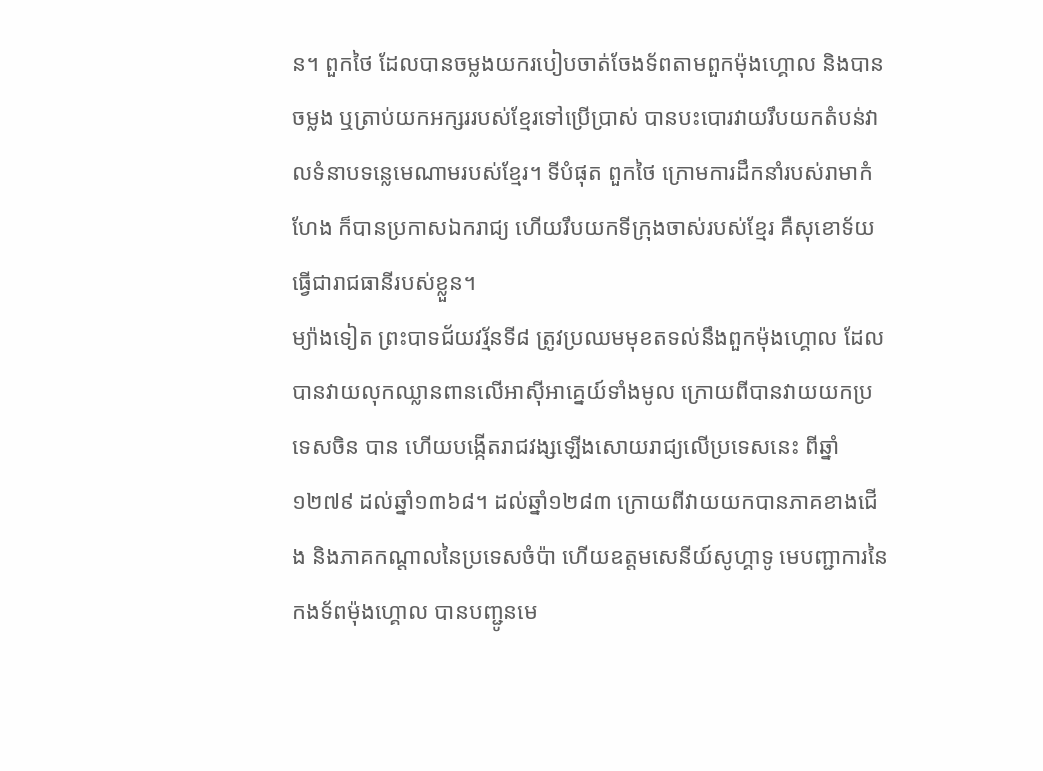ន។ ពួកថៃ ដែលបានចម្លងយករបៀបចាត់ចែងទ័ពតាមពួកម៉ុងហ្គោល និងបានចម្លង ឬត្រាប់យកអក្សររបស់ខ្មែរទៅប្រើប្រាស់ បានបះបោរវាយរឹបយកតំបន់វាលទំនាបទន្លេមេណាមរបស់ខ្មែរ។ ទីបំផុត ពួកថៃ ក្រោមការដឹកនាំរបស់រាមាកំហែង ក៏បានប្រកាសឯករាជ្យ ហើយរឹបយកទីក្រុងចាស់របស់ខ្មែរ គឺសុខោទ័យ ធ្វើជារាជធានីរបស់ខ្លួន។
ម្យ៉ាងទៀត ព្រះបាទជ័យវរ្ម័នទី៨ ត្រូវប្រឈមមុខតទល់នឹងពួកម៉ុងហ្គោល ដែលបានវាយលុកឈ្លានពានលើអាស៊ីអាគ្នេយ៍ទាំងមូល ក្រោយពីបានវាយយកប្រទេសចិន បាន ហើយបង្កើតរាជវង្សឡើងសោយរាជ្យលើប្រទេសនេះ ពីឆ្នាំ១២៧៩ ដល់ឆ្នាំ១៣៦៨។ ដល់ឆ្នាំ១២៨៣ ក្រោយពីវាយយកបានភាគខាងជើង និងភាគកណ្ដាលនៃប្រទេសចំប៉ា ហើយឧត្តមសេនីយ៍សូហ្គាទូ មេបញ្ជាការនៃកងទ័ពម៉ុងហ្គោល បានបញ្ជូនមេ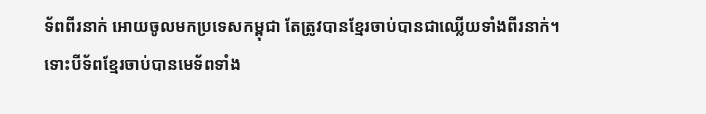ទ័ពពីរនាក់ អោយចូលមកប្រទេសកម្ពុជា តែត្រូវបានខ្មែរចាប់បានជាឈ្លើយទាំងពីរនាក់។
ទោះបីទ័ពខ្មែរចាប់បានមេទ័ពទាំង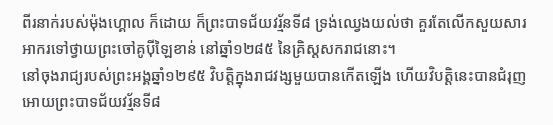ពីរនាក់របស់ម៉ុងហ្គោល ក៏ដោយ ក៏ព្រះបាទជ័យវរ្ម័នទី៨ ទ្រង់ឈ្វេងយល់ថា គួរតែលើកសួយសារអាករទៅថ្វាយព្រះចៅគូប៉ីឡៃខាន់ នៅឆ្នាំ១២៨៥ នៃគ្រិស្ដសករាជនោះ។
នៅចុងរាជ្យរបស់ព្រះអង្គឆ្នាំ១២៩៥ វិបត្តិក្នុងរាជវង្សមួយបានកើតឡើង ហើយវិបត្តិនេះបានជំរុញអោយព្រះបាទជ័យវរ្ម័នទី៨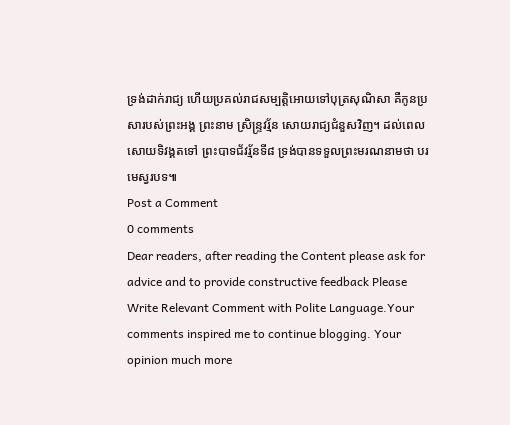ទ្រង់ដាក់រាជ្យ ហើយប្រគល់រាជសម្បត្តិអោយទៅបុត្រសុណិសា គឺកូនប្រសារបស់ព្រះអង្គ ព្រះនាម ស្រិន្ទ្រវរ្ម័ន សោយរាជ្យជំនួសវិញ។ ដល់ពេលសោយទិវង្គតទៅ ព្រះបាទជ័វរ្ម័នទី៨ ទ្រង់បានទទួលព្រះមរណនាមថា បរមេស្វរបទ៕
Post a Comment
0 comments
Dear readers, after reading the Content please ask for advice and to provide constructive feedback Please Write Relevant Comment with Polite Language.Your comments inspired me to continue blogging. Your opinion much more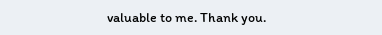valuable to me. Thank you.